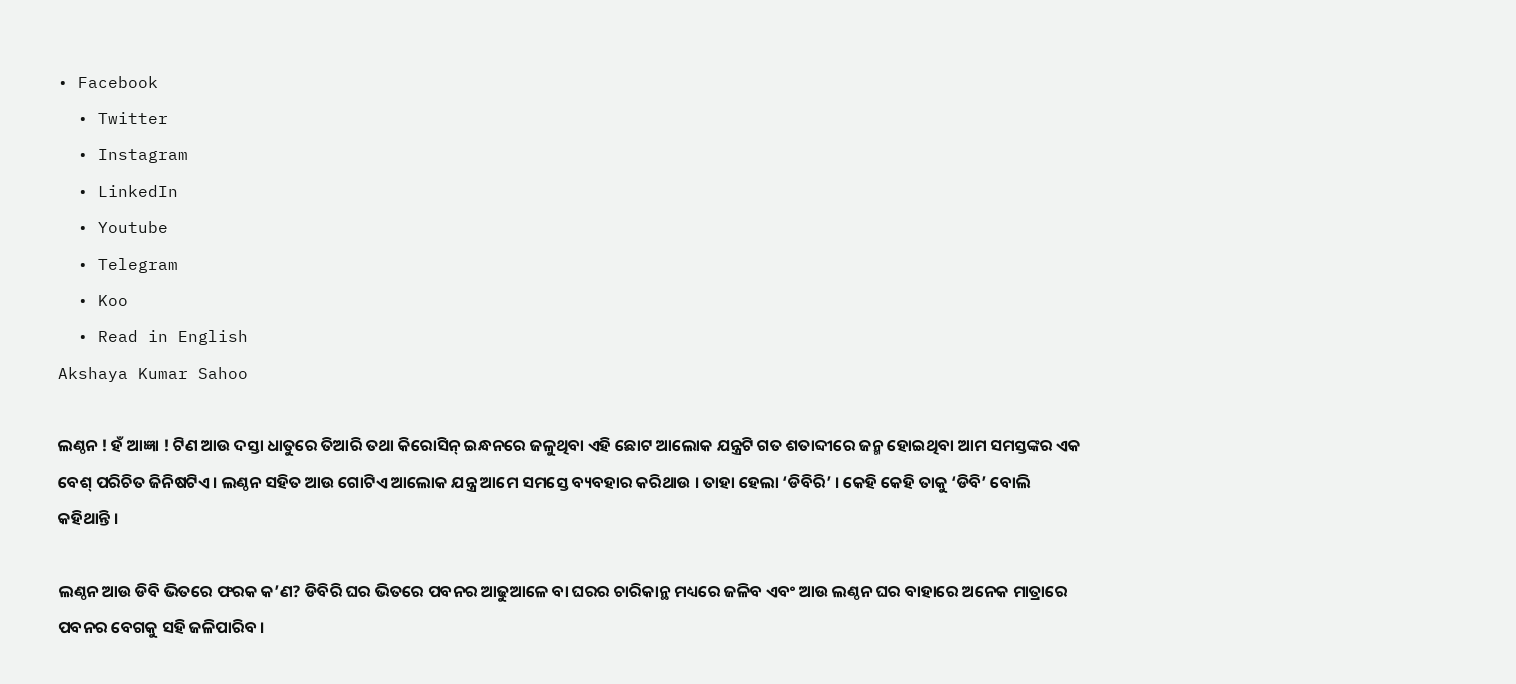• Facebook
  • Twitter
  • Instagram
  • LinkedIn
  • Youtube
  • Telegram
  • Koo
  • Read in English
Akshaya Kumar Sahoo

ଲଣ୍ଠନ ! ହଁ ଆଜ୍ଞା ! ଟିଣ ଆଉ ଦସ୍ତା ଧାତୁରେ ତିଆରି ତଥା କିରୋସିନ୍ ଇନ୍ଧନରେ ଜଳୁଥିବା ଏହି ଛୋଟ ଆଲୋକ ଯନ୍ତ୍ରଟି ଗତ ଶତାବ୍ଦୀରେ ଜନ୍ମ ହୋଇଥିବା ଆମ ସମସ୍ତଙ୍କର ଏକ ବେଶ୍ ପରିଚିତ ଜିନିଷଟିଏ । ଲଣ୍ଠନ ସହିତ ଆଉ ଗୋଟିଏ ଆଲୋକ ଯନ୍ତ୍ର ଆମେ ସମସ୍ତେ ବ୍ୟବହାର କରିଥାଉ । ତାହା ହେଲା ‘ଡିବିରି’ । କେହି କେହି ତାକୁ ‘ଡିବି’ ବୋଲି କହିଥାନ୍ତି ।

ଲଣ୍ଠନ ଆଉ ଡିବି ଭିତରେ ଫରକ କ’ଣ? ଡିବିରି ଘର ଭିତରେ ପବନର ଆଢୁଆଳେ ବା ଘରର ଚାରିକାନ୍ଥ ମଧ୍ୟରେ ଜଳିବ ଏବଂ ଆଉ ଲଣ୍ଠନ ଘର ବାହାରେ ଅନେକ ମାତ୍ରାରେ ପବନର ବେଗକୁ ସହି ଜଳିପାରିବ ।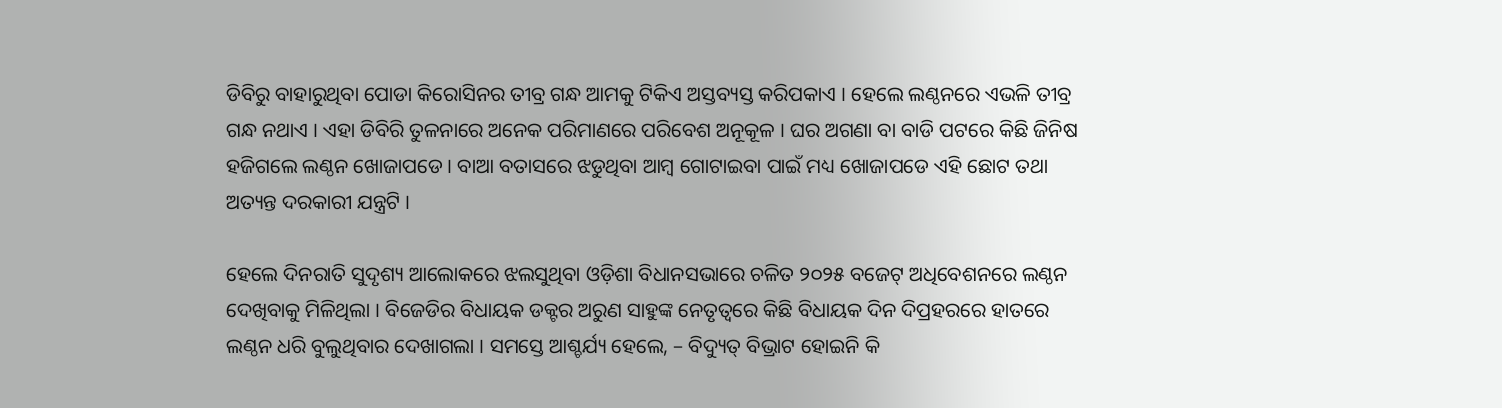ଡିବିରୁ ବାହାରୁଥିବା ପୋଡା କିରୋସିନର ତୀବ୍ର ଗନ୍ଧ ଆମକୁ ଟିକିଏ ଅସ୍ତବ୍ୟସ୍ତ କରିପକାଏ । ହେଲେ ଲଣ୍ଠନରେ ଏଭଳି ତୀବ୍ର ଗନ୍ଧ ନଥାଏ । ଏହା ଡିବିରି ତୁଳନାରେ ଅନେକ ପରିମାଣରେ ପରିବେଶ ଅନୂକୂଳ । ଘର ଅଗଣା ବା ବାଡି ପଟରେ କିଛି ଜିନିଷ ହଜିଗଲେ ଲଣ୍ଠନ ଖୋଜାପଡେ । ବାଆ ବତାସରେ ଝଡୁଥିବା ଆମ୍ବ ଗୋଟାଇବା ପାଇଁ ମଧ୍ୟ ଖୋଜାପଡେ ଏହି ଛୋଟ ତଥା ଅତ୍ୟନ୍ତ ଦରକାରୀ ଯନ୍ତ୍ରଟି ।

ହେଲେ ଦିନରାତି ସୁଦୃଶ୍ୟ ଆଲୋକରେ ଝଲସୁଥିବା ଓଡ଼ିଶା ବିଧାନସଭାରେ ଚଳିତ ୨୦୨୫ ବଜେଟ୍ ଅଧିବେଶନରେ ଲଣ୍ଠନ ଦେଖିବାକୁ ମିଳିଥିଲା । ବିଜେଡିର ବିଧାୟକ ଡକ୍ଟର ଅରୁଣ ସାହୁଙ୍କ ନେତୃତ୍ୱରେ କିଛି ବିଧାୟକ ଦିନ ଦିପ୍ରହରରେ ହାତରେ ଲଣ୍ଠନ ଧରି ବୁଲୁଥିବାର ଦେଖାଗଲା । ସମସ୍ତେ ଆଶ୍ଚର୍ଯ୍ୟ ହେଲେ, – ବିଦ୍ୟୁତ୍ ବିଭ୍ରାଟ ହୋଇନି କି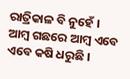ରାତ୍ରିକାଳ ବି ନୁହେଁ । ଆମ୍ବ ଗଛରେ ଆମ୍ବ ଏବେ ଏବେ କଷି ଧରୁଛି ।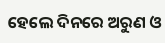ହେଲେ ଦିନରେ ଅରୁଣ ଓ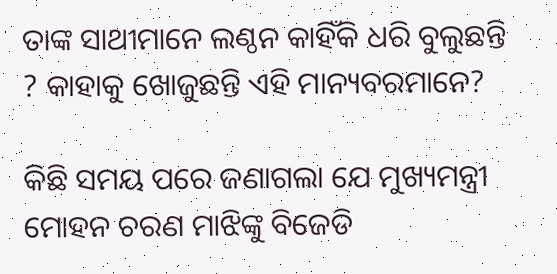ତାଙ୍କ ସାଥୀମାନେ ଲଣ୍ଠନ କାହିଁକି ଧରି ବୁଲୁଛନ୍ତି ? କାହାକୁ ଖୋଜୁଛନ୍ତି ଏହି ମାନ୍ୟବରମାନେ?

କିଛି ସମୟ ପରେ ଜଣାଗଲା ଯେ ମୁଖ୍ୟମନ୍ତ୍ରୀ ମୋହନ ଚରଣ ମାଝିଙ୍କୁ ବିଜେଡି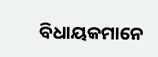ବିଧାୟକମାନେ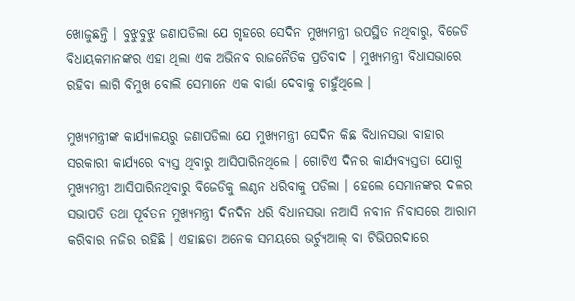ଖୋଜୁଛନ୍ତି । ବୁଝୁବୁଝୁ ଜଣାପଡିଲା ଯେ ଗୃହରେ ସେଦିନ ମୁଖ୍ୟମନ୍ତ୍ରୀ ଉପସ୍ଥିତ ନଥିବାରୁ, ବିଜେଡି ବିଧାୟକମାନଙ୍କର ଏହା ଥିଲା ଏକ ଅଭିନବ ରାଜନୈତିକ ପ୍ରତିବାଦ । ମୁଖ୍ୟମନ୍ତ୍ରୀ ବିଧାସଭାରେ ରହିବା ଲାଗି ବିମୁଖ ବୋଲି ସେମାନେ ଏକ ବାର୍ତ୍ତା ଦେବାକୁ ଚାହୁଁଥିଲେ ।

ମୁଖ୍ୟମନ୍ତ୍ରୀଙ୍କ କାର୍ଯ୍ୟାଳୟରୁ ଜଣାପଡିଲା ଯେ ମୁଖ୍ୟମନ୍ତ୍ରୀ ସେଦିନ କିଛ ବିଧାନସଭା ବାହାର ସରକାରୀ କାର୍ଯ୍ୟରେ ବ୍ୟସ୍ତ ଥିବାରୁ ଆସିପାରିନଥିଲେ । ଗୋଟିଏ ଦିନର କାର୍ଯ୍ୟବ୍ୟସ୍ତତା ଯୋଗୁ ମୁଖ୍ୟମନ୍ତ୍ରୀ ଆସିପାରିନଥିବାରୁ ବିଜେଡିକୁ ଲଣ୍ଠନ ଧରିବାକୁ ପଡିଲା । ହେଲେ ସେମାନଙ୍କର ଦଳର ସଭାପତି ତଥା ପୂର୍ବତନ ମୁଖ୍ୟମନ୍ତ୍ରୀ ଦିନଦିନ ଧରି ବିଧାନସଭା ନଆସି ନବୀନ ନିବାସରେ ଆରାମ କରିବାର ନଜିର ରହିଛି । ଏହାଛଡା ଅନେକ ସମୟରେ ଭର୍ଚ୍ୟୁଆଲ୍ ବା ଟିଭିପରଦାରେ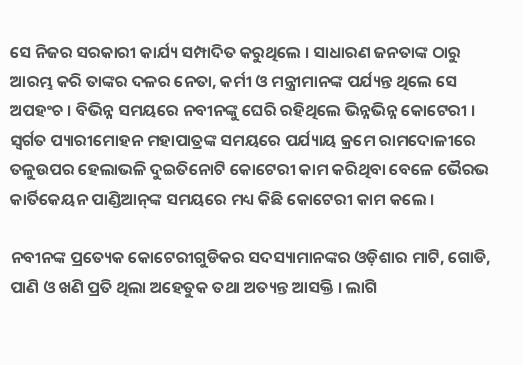ସେ ନିଜର ସରକାରୀ କାର୍ଯ୍ୟ ସମ୍ପାଦିତ କରୁଥିଲେ । ସାଧାରଣ ଜନତାଙ୍କ ଠାରୁ ଆରମ୍ଭ କରି ତାଙ୍କର ଦଳର ନେତା, କର୍ମୀ ଓ ମନ୍ତ୍ରୀମାନଙ୍କ ପର୍ଯ୍ୟନ୍ତ ଥିଲେ ସେ ଅପହଂଚ । ବିଭିନ୍ନ ସମୟରେ ନବୀନଙ୍କୁ ଘେରି ରହିଥିଲେ ଭିନ୍ନଭିନ୍ନ କୋଟେରୀ । ସ୍ୱର୍ଗତ ପ୍ୟାରୀମୋହନ ମହାପାତ୍ରଙ୍କ ସମୟରେ ପର୍ଯ୍ୟାୟ କ୍ରମେ ରାମଦୋଳୀରେ ତଳୁଉପର ହେଲାଭଳି ଦୁଇତିନୋଟି କୋଟେରୀ କାମ କରିଥିବା ବେଳେ ଭୈରଭ କାର୍ତିକେୟନ ପାଣ୍ଡିଆନ୍‌ଙ୍କ ସମୟରେ ମଧ୍ୟ କିଛି କୋଟେରୀ କାମ କଲେ ।

ନବୀନଙ୍କ ପ୍ରତ୍ୟେକ କୋଟେରୀଗୁଡିକର ସଦସ୍ୟାମାନଙ୍କର ଓଡ଼ିଶାର ମାଟି, ଗୋଡି, ପାଣି ଓ ଖଣି ପ୍ରତି ଥିଲା ଅହେତୁକ ତଥା ଅତ୍ୟନ୍ତ ଆସକ୍ତି । ଲାଗି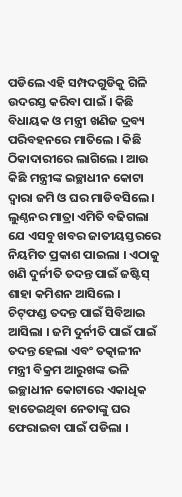ପଡିଲେ ଏହି ସମ୍ପଦଗୁଡିକୁ ଗିଳି ଉଦରସ୍ତ କରିବା ପାଇଁ । କିଛି ବିଧାୟକ ଓ ମନ୍ତ୍ରୀ ଖଣିଜ ଦ୍ରବ୍ୟ ପରିବହନରେ ମାତିଲେ । କିଛି ଠିକାଦାରୀରେ ଲାଗିଲେ । ଆଉ କିଛି ମନ୍ତ୍ରୀଙ୍କ ଇଚ୍ଛାଧୀନ କୋଟା ଦ୍ୱାରା ଜମି ଓ ଘର ମାଡିବସିଲେ । ଲୁଣ୍ଠନର ମାତ୍ରା ଏମିତି ବଢିଗଲା ଯେ ଏସବୁ ଖବର ଜାତୀୟସ୍ତରରେ ନିୟମିତ ପ୍ରକାଶ ପାଇଲା । ଏଠାକୁ ଖଣି ଦୁର୍ନୀତି ତଦନ୍ତ ପାଇଁ ଜଷ୍ଟିସ୍ ଶାହା କମିଶନ ଆସିଲେ । ଚିଟ୍‌ଫଣ୍ଡ ତଦନ୍ତ ପାଇଁ ସିବିଆଇ ଆସିଲା । ଜମି ଦୁର୍ନୀତି ପାଇଁ ପାଇଁ ତଦନ୍ତ ହେଲା ଏବଂ ତତ୍କାଳୀନ ମନ୍ତ୍ରୀ ବିକ୍ରମ ଆରୁଖଙ୍କ ଭଳି ଇଚ୍ଛାଧୀନ କୋଟାରେ ଏକାଧିକ ହାତେଇଥିବା ନେତାଙ୍କୁ ଘର ଫେରାଇବା ପାଇଁ ପଡିଲା ।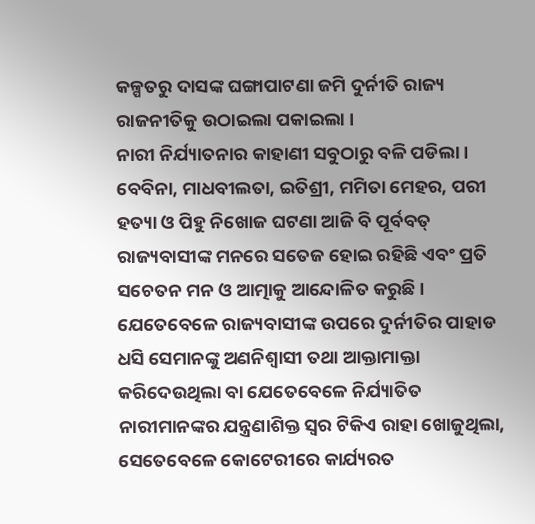କଳ୍ପତରୁ ଦାସଙ୍କ ଘଙ୍ଗାପାଟଣା ଜମି ଦୁର୍ନୀତି ରାଜ୍ୟ ରାଜନୀତିକୁ ଉଠାଇଲା ପକାଇଲା ।
ନାରୀ ନିର୍ଯ୍ୟାତନାର କାହାଣୀ ସବୁଠାରୁ ବଳି ପଡିଲା । ବେବିନା, ମାଧବୀଲତା, ଇତିଶ୍ରୀ, ମମିତା ମେହର, ପରୀ ହତ୍ୟା ଓ ପିହୁ ନିଖୋଜ ଘଟଣା ଆଜି ବି ପୂର୍ବବତ୍ ରାଜ୍ୟବାସୀଙ୍କ ମନରେ ସତେଜ ହୋଇ ରହିଛି ଏବଂ ପ୍ରତି ସଚେତନ ମନ ଓ ଆତ୍ମାକୁ ଆନ୍ଦୋଳିତ କରୁଛି ।
ଯେତେବେଳେ ରାଜ୍ୟବାସୀଙ୍କ ଉପରେ ଦୁର୍ନୀତିର ପାହାଡ ଧସି ସେମାନଙ୍କୁ ଅଣନିଶ୍ୱାସୀ ତଥା ଆକ୍ତାମାକ୍ତା କରିଦେଉଥିଲା ବା ଯେତେବେଳେ ନିର୍ଯ୍ୟାତିତ ନାରୀମାନଙ୍କର ଯନ୍ତ୍ରଣାଶିକ୍ତ ସ୍ୱର ଟିକିଏ ରାହା ଖୋଜୁଥିଲା, ସେତେବେଳେ କୋଟେରୀରେ କାର୍ଯ୍ୟରତ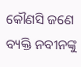କୌଣସି ଜଣେ ବ୍ୟକ୍ତି ନବୀନଙ୍କୁ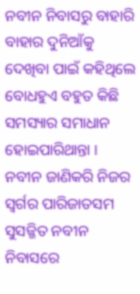ନବୀନ ନିବାସରୁ ବାହାରି ବାହାର ଦୁନିଆଁକୁ ଦେଖିବା ପାଇଁ କହିଥିଲେ ବୋଧହୁଏ ବହୁତ କିଛି ସମସ୍ୟାର ସମାଧାନ ହୋଇପାରିଥାନ୍ତା । ନବୀନ ଜାଣିକରି ନିଜର ସ୍ୱର୍ଗର ପାରିଜାତସମ ସୁସଜ୍ଜିତ ନବୀନ ନିବାସରେ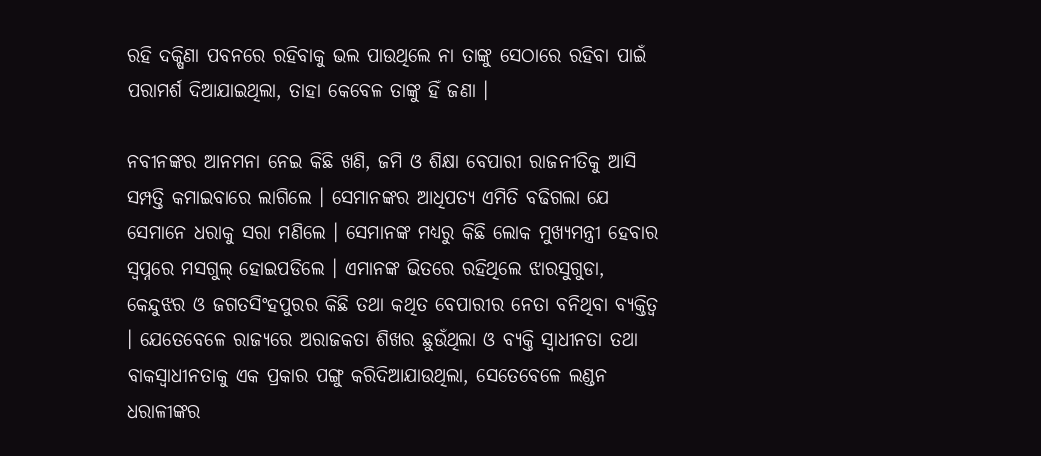ରହି ଦକ୍ଷିଣା ପବନରେ ରହିବାକୁ ଭଲ ପାଉଥିଲେ ନା ତାଙ୍କୁ ସେଠାରେ ରହିବା ପାଇଁ ପରାମର୍ଶ ଦିଆଯାଇଥିଲା, ତାହା କେବେଳ ତାଙ୍କୁ ହିଁ ଜଣା ।

ନବୀନଙ୍କର ଆନମନା ନେଇ କିଛି ଖଣି, ଜମି ଓ ଶିକ୍ଷା ବେପାରୀ ରାଜନୀତିକୁ ଆସି ସମ୍ପତ୍ତି କମାଇବାରେ ଲାଗିଲେ । ସେମାନଙ୍କର ଆଧିପତ୍ୟ ଏମିତି ବଢିଗଲା ଯେ ସେମାନେ ଧରାକୁ ସରା ମଣିଲେ । ସେମାନଙ୍କ ମଧ୍ୟରୁ କିଛି ଲୋକ ମୁଖ୍ୟମନ୍ତ୍ରୀ ହେବାର ସ୍ୱପ୍ନରେ ମସଗୁଲ୍ ହୋଇପଡିଲେ । ଏମାନଙ୍କ ଭିତରେ ରହିଥିଲେ ଝାରସୁଗୁଡା, କେନ୍ଦୁଝର ଓ ଜଗତସିଂହପୁରର କିଛି ତଥା କଥିତ ବେପାରୀର ନେତା ବନିଥିବା ବ୍ୟକ୍ତିତ୍ୱ । ଯେତେବେଳେ ରାଜ୍ୟରେ ଅରାଜକତା ଶିଖର ଛୁଉଁଥିଲା ଓ ବ୍ୟକ୍ତି ସ୍ୱାଧୀନତା ତଥା ବାକସ୍ୱାଧୀନତାକୁ ଏକ ପ୍ରକାର ପଙ୍ଗୁ କରିଦିଆଯାଉଥିଲା, ସେତେବେଳେ ଲଣ୍ଡନ ଧରାଳୀଙ୍କର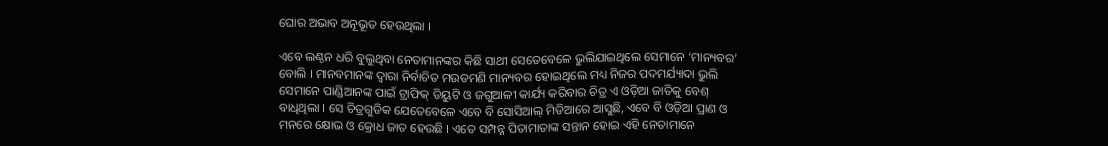ଘୋର ଅଭାବ ଅନୂଭୂତ ହେଉଥିଲା ।

ଏବେ ଲଣ୍ଠନ ଧରି ବୁଲୁଥିବା ନେତାମାନଙ୍କର କିଛି ସାଥୀ ସେତେବେଳେ ଭୁଲିଯାଇଥିଲେ ସେମାନେ ‘ମାନ୍ୟବର’ ବୋଲି । ମାନବମାନଙ୍କ ଦ୍ୱାରା ନିର୍ବାଚିତ ମଉଡମଣି ମାନ୍ୟବର ହୋଇଥିଲେ ମଧ୍ୟ ନିଜର ପଦମର୍ଯ୍ୟାଦା ଭୁଲି ସେମାନେ ପାଣ୍ଡିଆନଙ୍କ ପାଇଁ ଟ୍ରାଫିକ୍ ଡିୟୁଟି ଓ ଜଗୁଆଳୀ କାର୍ଯ୍ୟ କରିବାର ଚିତ୍ର ଏ ଓଡ଼ିଆ ଜାତିକୁ ବେଶ୍ ବାଧିଥିଲା । ସେ ଚିତ୍ରଗୁଡିକ ଯେତେବେଳେ ଏବେ ବି ସୋସିଆଲ୍ ମିଡିଆରେ ଆସୁଛି, ଏବେ ବି ଓଡ଼ିଆ ପ୍ରାଣ ଓ ମନରେ କ୍ଷୋଭ ଓ କ୍ରୋଧ ଜାତ ହେଉଛି । ଏତେ ସମ୍ପନ୍ନ ପିତାମାତାଙ୍କ ସନ୍ତାନ ହୋଇ ଏହି ନେତାମାନେ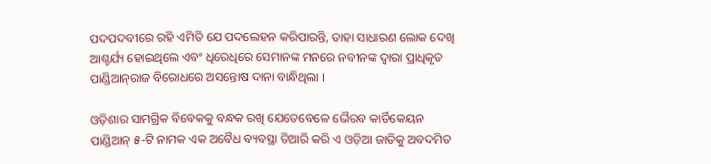ପଦପଦବୀରେ ରହି ଏମିତି ଯେ ପଦଲେହନ କରିପାରନ୍ତି, ତାହା ସାଧାରଣ ଲୋକ ଦେଖି ଆଶ୍ଚର୍ଯ୍ୟ ହୋଇଥିଲେ ଏବଂ ଧିରେଧିରେ ସେମାନଙ୍କ ମନରେ ନବୀନଙ୍କ ଦ୍ୱାରା ପ୍ରାଧିକୃତ ପାଣ୍ଡିଆନ୍‌ରାଜ ବିରୋଧରେ ଅସନ୍ତୋଷ ଦାନା ବାନ୍ଧିଥିଲା ।

ଓଡ଼ିଶାର ସାମଗ୍ରିକ ବିବେକକୁ ବନ୍ଧକ ରଖି ଯେତେବେଳେ ଭୈରବ କାର୍ତିକେୟନ ପାଣ୍ଡିଆନ୍ ୫-ଟି ନାମକ ଏକ ଅବୈଧ ବ୍ୟବସ୍ଥା ତିଆରି କରି ଏ ଓଡ଼ିଆ ଜାତିକୁ ଅବଦମିତ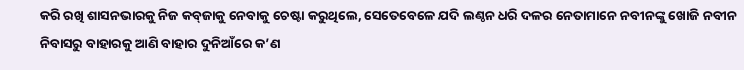କରି ରଖି ଶାସନଭାରକୁ ନିଜ କବ୍‌ଜାକୁ ନେବାକୁ ଚେଷ୍ଟା କରୁଥିଲେ, ସେତେବେଳେ ଯଦି ଲଣ୍ଠନ ଧରି ଦଳର ନେତାମାନେ ନବୀନଙ୍କୁ ଖୋଜି ନବୀନ ନିବାସରୁ ବାହାରକୁ ଆଣି ବାହାର ଦୁନିଆଁରେ କ’ଣ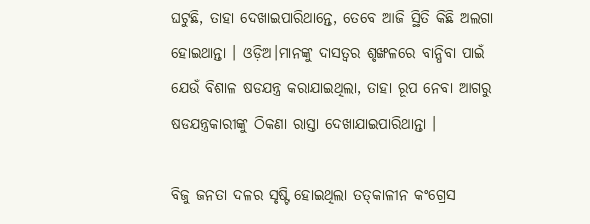ଘଟୁଛି, ତାହା ଦେଖାଇପାରିଥାନ୍ତେ, ତେବେ ଆଜି ସ୍ଥିତି କିଛି ଅଲଗା ହୋଇଥାନ୍ତା । ଓଡ଼ିଅ।ମାନଙ୍କୁ ଦାସତ୍ୱର ଶୃଙ୍ଖଳରେ ବାନ୍ଧିବା ପାଇଁ ଯେଉଁ ବିଶାଳ ଷଡଯନ୍ତ୍ର କରାଯାଇଥିଲା, ତାହା ରୂପ ନେବା ଆଗରୁ ଷଡଯନ୍ତ୍ରକାରୀଙ୍କୁ ଠିକଣା ରାସ୍ତା ଦେଖାଯାଇପାରିଥାନ୍ତା ।

ବିଜୁ ଜନତା ଦଳର ସୃଷ୍ଟି ହୋଇଥିଲା ତତ୍‌କାଳୀନ କଂଗ୍ରେସ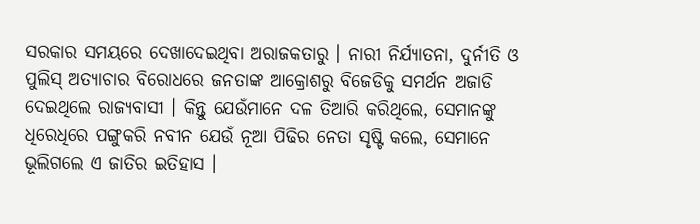ସରକାର ସମୟରେ ଦେଖାଦେଇଥିବା ଅରାଜକତାରୁ । ନାରୀ ନିର୍ଯ୍ୟାତନା, ଦୁର୍ନୀତି ଓ ପୁଲିସ୍ ଅତ୍ୟାଚାର ବିରୋଧରେ ଜନତାଙ୍କ ଆକ୍ରୋଶରୁ ବିଜେଡିକୁ ସମର୍ଥନ ଅଜାଡି ଦେଇଥିଲେ ରାଜ୍ୟବାସୀ । କିନ୍ତୁ ଯେଉଁମାନେ ଦଳ ତିଆରି କରିଥିଲେ, ସେମାନଙ୍କୁ ଧିରେଧିରେ ପଙ୍ଗୁକରି ନବୀନ ଯେଉଁ ନୂଆ ପିଢିର ନେତା ସୃଷ୍ଟି କଲେ, ସେମାନେ ଭୂଲିଗଲେ ଏ ଜାତିର ଇତିହାସ ।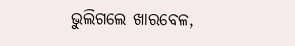ଭୁଲିଗଲେ ଖାରବେଳ,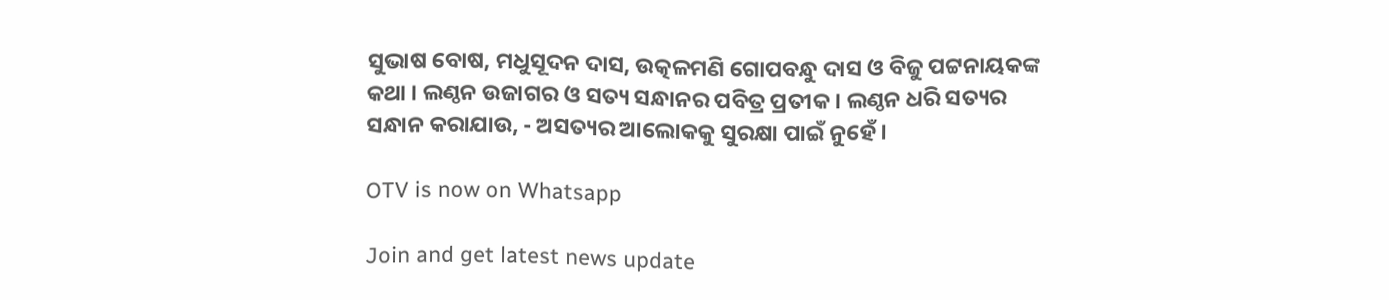ସୁଭାଷ ବୋଷ, ମଧୁସୂଦନ ଦାସ, ଉତ୍କଳମଣି ଗୋପବନ୍ଧୁ ଦାସ ଓ ବିଜୁ ପଟ୍ଟନାୟକଙ୍କ କଥା । ଲଣ୍ଠନ ଉଜାଗର ଓ ସତ୍ୟ ସନ୍ଧାନର ପବିତ୍ର ପ୍ରତୀକ । ଲଣ୍ଠନ ଧରି ସତ୍ୟର ସନ୍ଧାନ କରାଯାଉ, - ଅସତ୍ୟର ଆଲୋକକୁ ସୁରକ୍ଷା ପାଇଁ ନୁହେଁ ।

OTV is now on Whatsapp

Join and get latest news update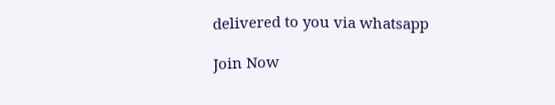delivered to you via whatsapp

Join Now